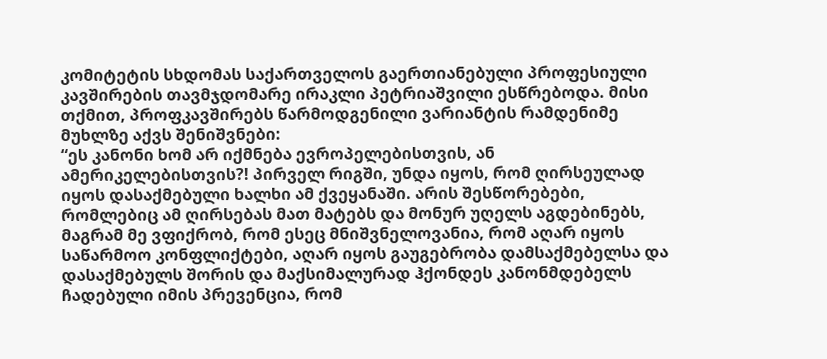კომიტეტის სხდომას საქართველოს გაერთიანებული პროფესიული კავშირების თავმჯდომარე ირაკლი პეტრიაშვილი ესწრებოდა. მისი თქმით, პროფკავშირებს წარმოდგენილი ვარიანტის რამდენიმე მუხლზე აქვს შენიშვნები:
“ეს კანონი ხომ არ იქმნება ევროპელებისთვის, ან ამერიკელებისთვის?! პირველ რიგში, უნდა იყოს, რომ ღირსეულად იყოს დასაქმებული ხალხი ამ ქვეყანაში. არის შესწორებები, რომლებიც ამ ღირსებას მათ მატებს და მონურ უღელს აგდებინებს, მაგრამ მე ვფიქრობ, რომ ესეც მნიშვნელოვანია, რომ აღარ იყოს საწარმოო კონფლიქტები, აღარ იყოს გაუგებრობა დამსაქმებელსა და დასაქმებულს შორის და მაქსიმალურად ჰქონდეს კანონმდებელს ჩადებული იმის პრევენცია, რომ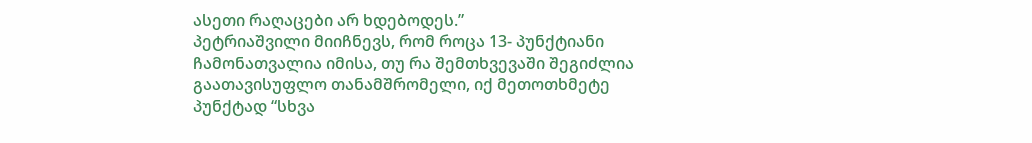ასეთი რაღაცები არ ხდებოდეს.”
პეტრიაშვილი მიიჩნევს, რომ როცა 13- პუნქტიანი ჩამონათვალია იმისა, თუ რა შემთხვევაში შეგიძლია გაათავისუფლო თანამშრომელი, იქ მეთოთხმეტე პუნქტად “სხვა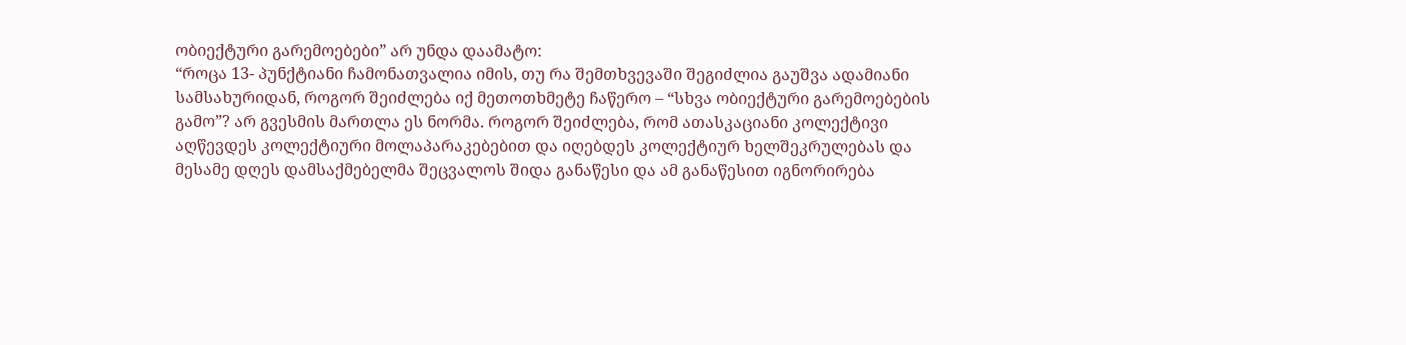ობიექტური გარემოებები” არ უნდა დაამატო:
“როცა 13- პუნქტიანი ჩამონათვალია იმის, თუ რა შემთხვევაში შეგიძლია გაუშვა ადამიანი სამსახურიდან, როგორ შეიძლება იქ მეთოთხმეტე ჩაწერო – “სხვა ობიექტური გარემოებების გამო”? არ გვესმის მართლა ეს ნორმა. როგორ შეიძლება, რომ ათასკაციანი კოლექტივი აღწევდეს კოლექტიური მოლაპარაკებებით და იღებდეს კოლექტიურ ხელშეკრულებას და მესამე დღეს დამსაქმებელმა შეცვალოს შიდა განაწესი და ამ განაწესით იგნორირება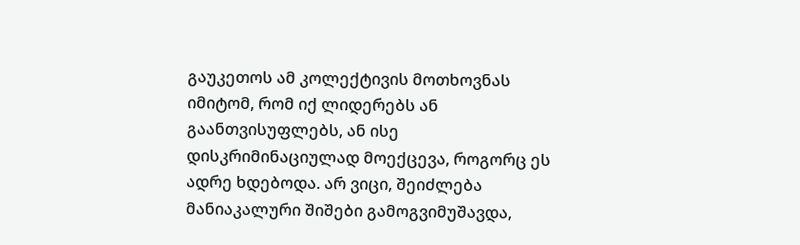გაუკეთოს ამ კოლექტივის მოთხოვნას იმიტომ, რომ იქ ლიდერებს ან გაანთვისუფლებს, ან ისე დისკრიმინაციულად მოექცევა, როგორც ეს ადრე ხდებოდა. არ ვიცი, შეიძლება მანიაკალური შიშები გამოგვიმუშავდა,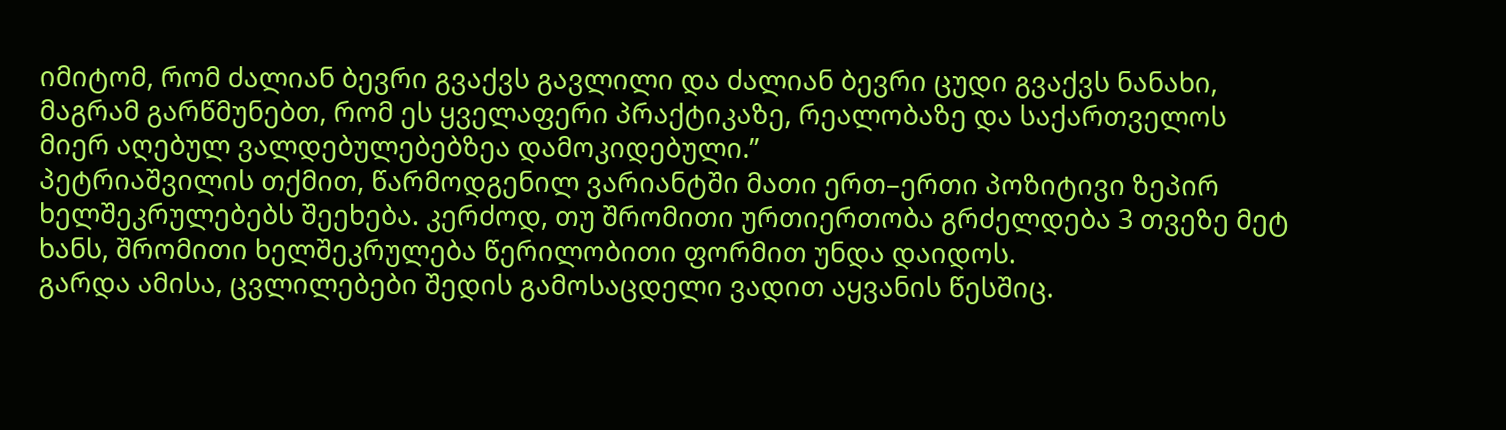იმიტომ, რომ ძალიან ბევრი გვაქვს გავლილი და ძალიან ბევრი ცუდი გვაქვს ნანახი, მაგრამ გარწმუნებთ, რომ ეს ყველაფერი პრაქტიკაზე, რეალობაზე და საქართველოს მიერ აღებულ ვალდებულებებზეა დამოკიდებული.”
პეტრიაშვილის თქმით, წარმოდგენილ ვარიანტში მათი ერთ–ერთი პოზიტივი ზეპირ ხელშეკრულებებს შეეხება. კერძოდ, თუ შრომითი ურთიერთობა გრძელდება 3 თვეზე მეტ ხანს, შრომითი ხელშეკრულება წერილობითი ფორმით უნდა დაიდოს.
გარდა ამისა, ცვლილებები შედის გამოსაცდელი ვადით აყვანის წესშიც.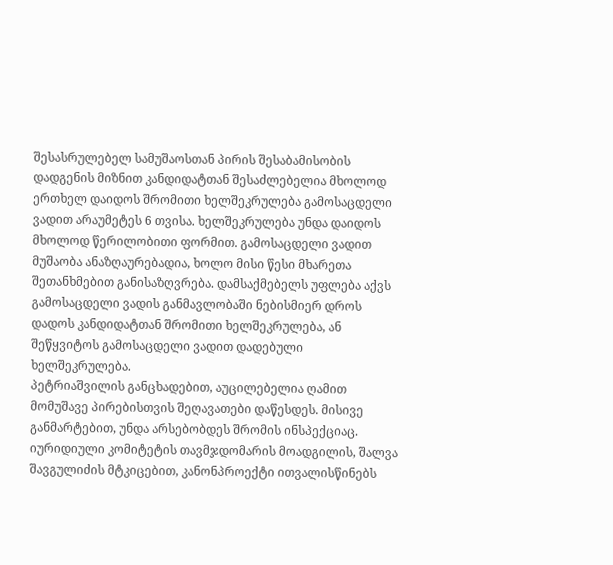შესასრულებელ სამუშაოსთან პირის შესაბამისობის დადგენის მიზნით კანდიდატთან შესაძლებელია მხოლოდ ერთხელ დაიდოს შრომითი ხელშეკრულება გამოსაცდელი ვადით არაუმეტეს 6 თვისა. ხელშეკრულება უნდა დაიდოს მხოლოდ წერილობითი ფორმით. გამოსაცდელი ვადით მუშაობა ანაზღაურებადია, ხოლო მისი წესი მხარეთა შეთანხმებით განისაზღვრება. დამსაქმებელს უფლება აქვს გამოსაცდელი ვადის განმავლობაში ნებისმიერ დროს დადოს კანდიდატთან შრომითი ხელშეკრულება, ან შეწყვიტოს გამოსაცდელი ვადით დადებული ხელშეკრულება.
პეტრიაშვილის განცხადებით, აუცილებელია ღამით მომუშავე პირებისთვის შეღავათები დაწესდეს. მისივე განმარტებით, უნდა არსებობდეს შრომის ინსპექციაც.
იურიდიული კომიტეტის თავმჯდომარის მოადგილის, შალვა შავგულიძის მტკიცებით, კანონპროექტი ითვალისწინებს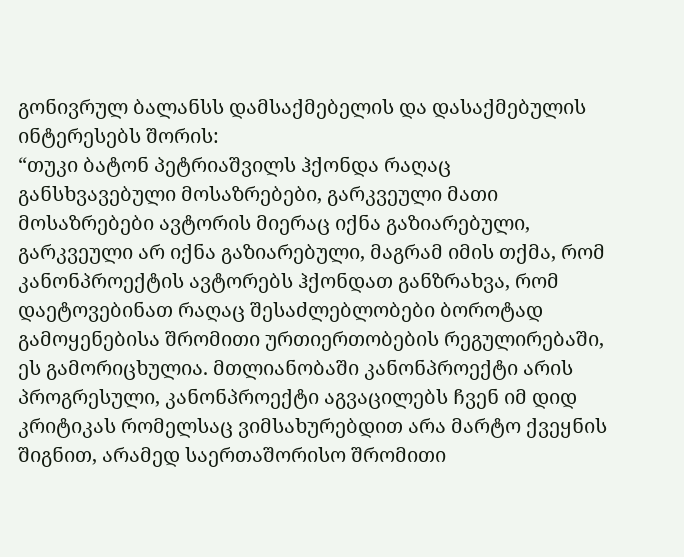გონივრულ ბალანსს დამსაქმებელის და დასაქმებულის ინტერესებს შორის:
“თუკი ბატონ პეტრიაშვილს ჰქონდა რაღაც განსხვავებული მოსაზრებები, გარკვეული მათი მოსაზრებები ავტორის მიერაც იქნა გაზიარებული, გარკვეული არ იქნა გაზიარებული, მაგრამ იმის თქმა, რომ კანონპროექტის ავტორებს ჰქონდათ განზრახვა, რომ დაეტოვებინათ რაღაც შესაძლებლობები ბოროტად გამოყენებისა შრომითი ურთიერთობების რეგულირებაში, ეს გამორიცხულია. მთლიანობაში კანონპროექტი არის პროგრესული, კანონპროექტი აგვაცილებს ჩვენ იმ დიდ კრიტიკას რომელსაც ვიმსახურებდით არა მარტო ქვეყნის შიგნით, არამედ საერთაშორისო შრომითი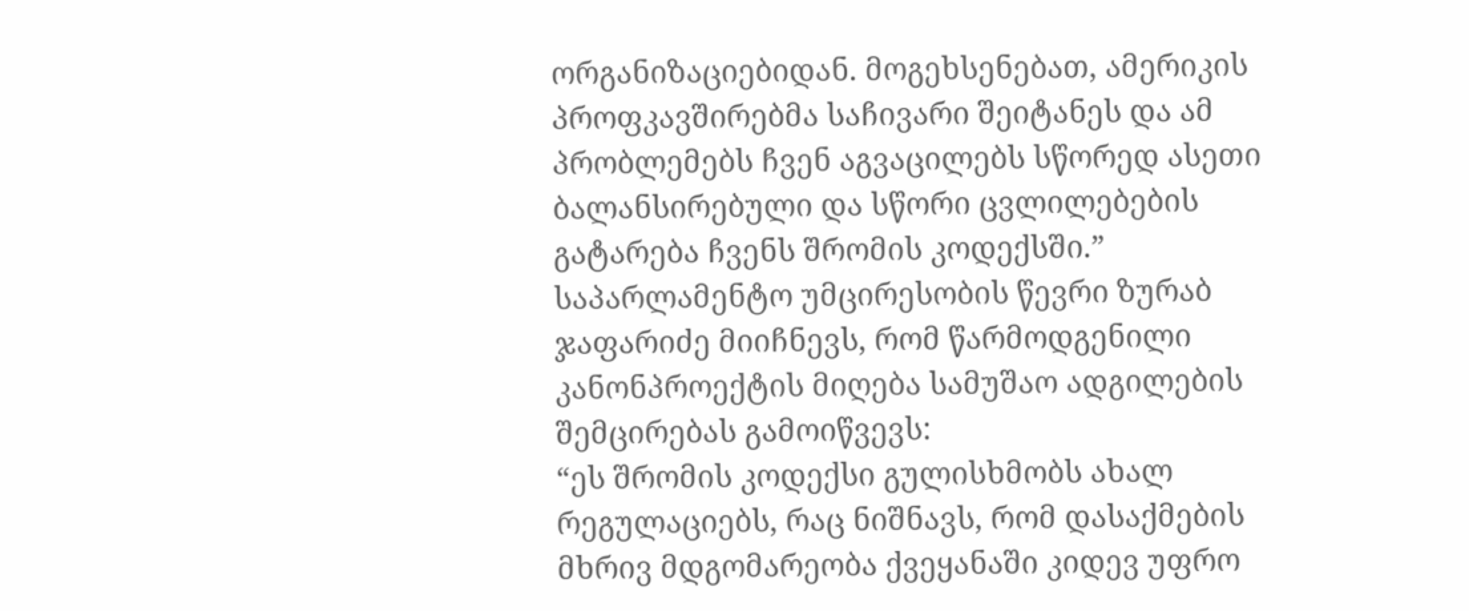ორგანიზაციებიდან. მოგეხსენებათ, ამერიკის პროფკავშირებმა საჩივარი შეიტანეს და ამ პრობლემებს ჩვენ აგვაცილებს სწორედ ასეთი ბალანსირებული და სწორი ცვლილებების გატარება ჩვენს შრომის კოდექსში.”
საპარლამენტო უმცირესობის წევრი ზურაბ ჯაფარიძე მიიჩნევს, რომ წარმოდგენილი კანონპროექტის მიღება სამუშაო ადგილების შემცირებას გამოიწვევს:
“ეს შრომის კოდექსი გულისხმობს ახალ რეგულაციებს, რაც ნიშნავს, რომ დასაქმების მხრივ მდგომარეობა ქვეყანაში კიდევ უფრო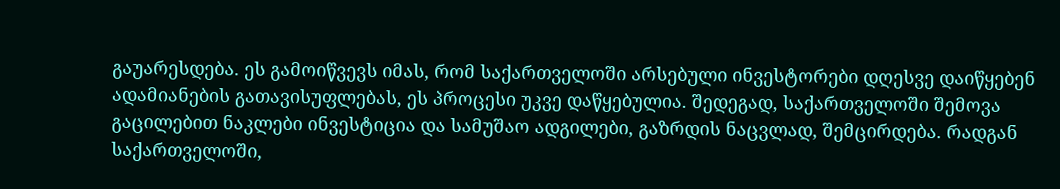გაუარესდება. ეს გამოიწვევს იმას, რომ საქართველოში არსებული ინვესტორები დღესვე დაიწყებენ ადამიანების გათავისუფლებას, ეს პროცესი უკვე დაწყებულია. შედეგად, საქართველოში შემოვა გაცილებით ნაკლები ინვესტიცია და სამუშაო ადგილები, გაზრდის ნაცვლად, შემცირდება. რადგან საქართველოში,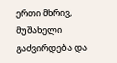ერთი მხრივ, მუშახელი გაძვირდება და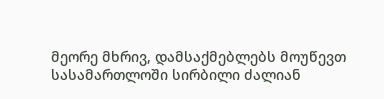მეორე მხრივ, დამსაქმებლებს მოუწევთ სასამართლოში სირბილი ძალიან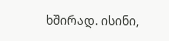ხშირად. ისინი,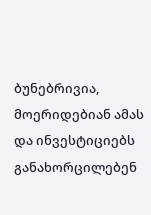ბუნებრივია, მოერიდებიან ამას და ინვესტიციებს განახორცილებენ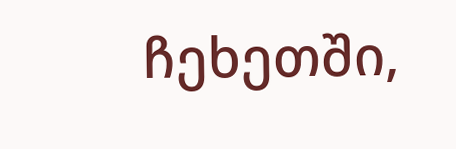ჩეხეთში,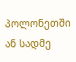პოლონეთში ან სადმე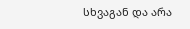სხვაგან და არა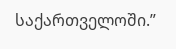საქართველოში.”